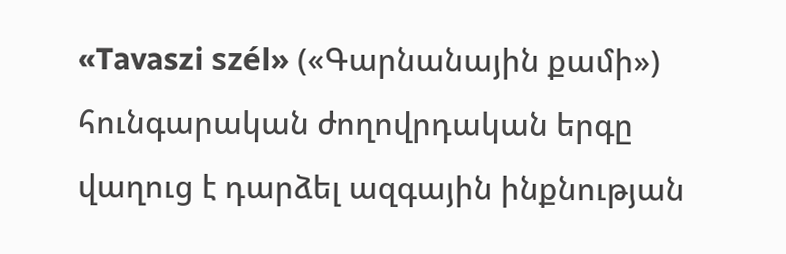«Tavaszi szél» («Գարնանային քամի») հունգարական ժողովրդական երգը վաղուց է դարձել ազգային ինքնության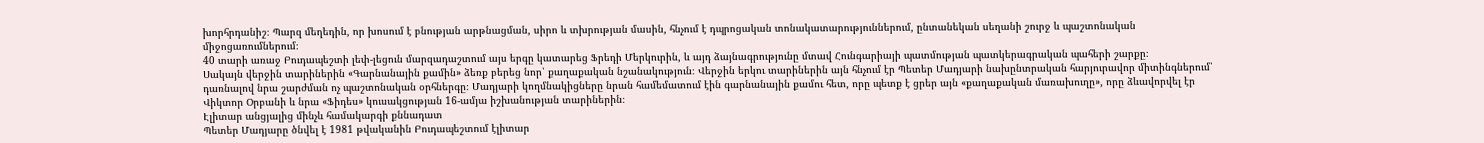խորհրդանիշ։ Պարզ մեղեդին, որ խոսում է բնության արթնացման, սիրո և տխրության մասին, հնչում է դպրոցական տոնակատարություններում, ընտանեկան սեղանի շուրջ և պաշտոնական միջոցառումներում։
40 տարի առաջ Բուդապեշտի լեփ-լեցուն մարզադաշտում այս երգը կատարեց Ֆրեդի Մերկուրին, և այդ ձայնագրությունը մտավ Հունգարիայի պատմության պատկերագրական պահերի շարքը։
Սակայն վերջին տարիներին «Գարնանային քամին» ձեռք բերեց նոր՝ քաղաքական նշանակություն։ Վերջին երկու տարիներին այն հնչում էր Պետեր Մադյարի նախընտրական հարյուրավոր միտինգներում՝ դառնալով նրա շարժման ոչ պաշտոնական օրհներգը։ Մադյարի կողմնակիցները նրան համեմատում էին գարնանային քամու հետ, որը պետք է ցրեր այն «քաղաքական մառախուղը», որը ձևավորվել էր Վիկտոր Օրբանի և նրա «Ֆիդես» կուսակցության 16-ամյա իշխանության տարիներին։
Էլիտար անցյալից մինչև համակարգի քննադատ
Պետեր Մադյարը ծնվել է 1981 թվականին Բուդապեշտում էլիտար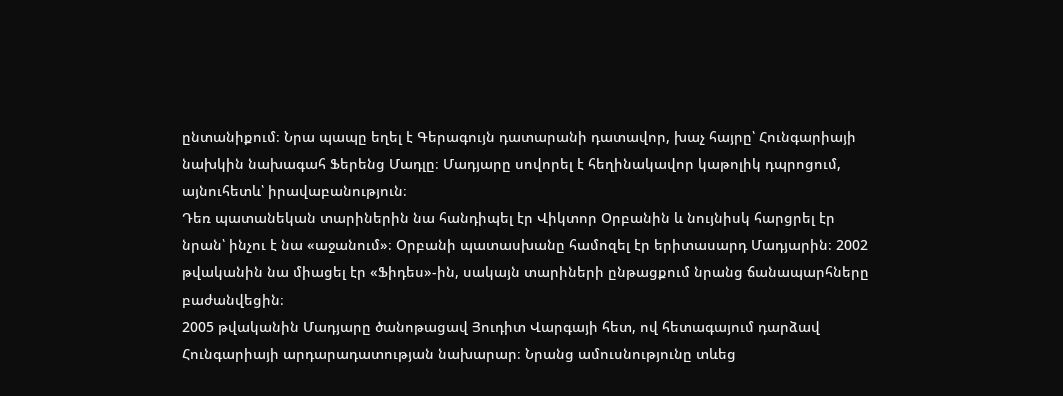ընտանիքում։ Նրա պապը եղել է Գերագույն դատարանի դատավոր, խաչ հայրը՝ Հունգարիայի նախկին նախագահ Ֆերենց Մադլը։ Մադյարը սովորել է հեղինակավոր կաթոլիկ դպրոցում, այնուհետև՝ իրավաբանություն։
Դեռ պատանեկան տարիներին նա հանդիպել էր Վիկտոր Օրբանին և նույնիսկ հարցրել էր նրան՝ ինչու է նա «աջանում»։ Օրբանի պատասխանը համոզել էր երիտասարդ Մադյարին։ 2002 թվականին նա միացել էր «Ֆիդես»-ին, սակայն տարիների ընթացքում նրանց ճանապարհները բաժանվեցին։
2005 թվականին Մադյարը ծանոթացավ Յուդիտ Վարգայի հետ, ով հետագայում դարձավ Հունգարիայի արդարադատության նախարար։ Նրանց ամուսնությունը տևեց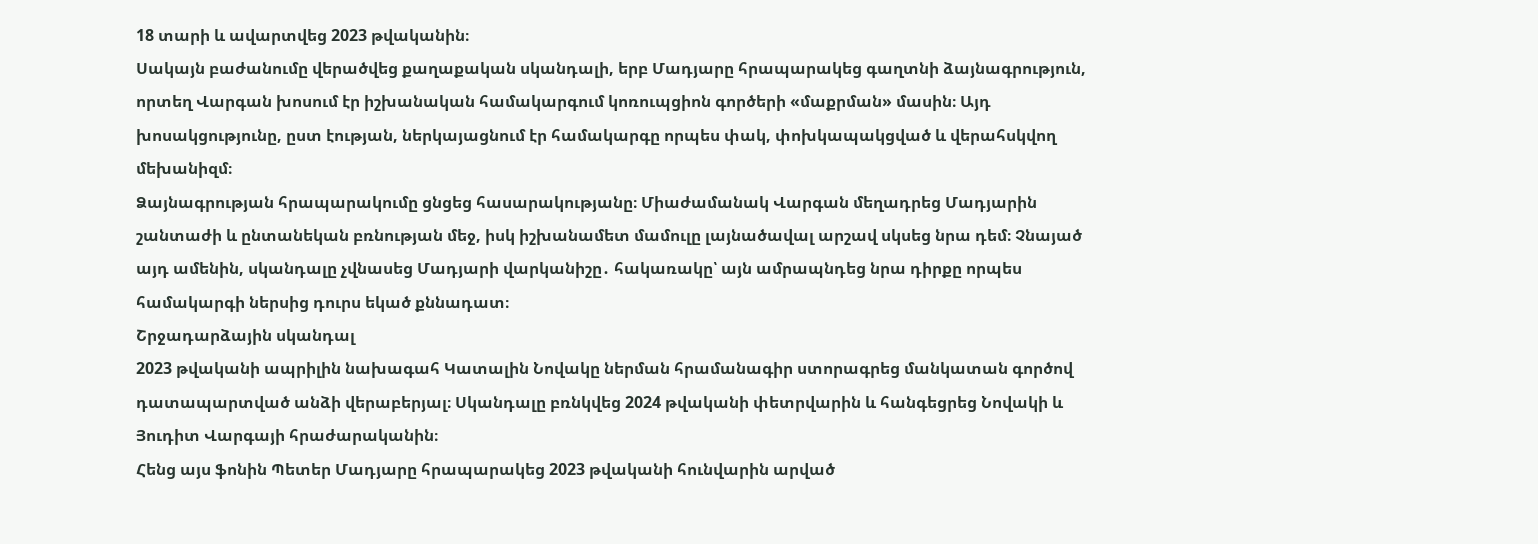18 տարի և ավարտվեց 2023 թվականին։
Սակայն բաժանումը վերածվեց քաղաքական սկանդալի, երբ Մադյարը հրապարակեց գաղտնի ձայնագրություն, որտեղ Վարգան խոսում էր իշխանական համակարգում կոռուպցիոն գործերի «մաքրման» մասին։ Այդ խոսակցությունը, ըստ էության, ներկայացնում էր համակարգը որպես փակ, փոխկապակցված և վերահսկվող մեխանիզմ։
Ձայնագրության հրապարակումը ցնցեց հասարակությանը։ Միաժամանակ Վարգան մեղադրեց Մադյարին շանտաժի և ընտանեկան բռնության մեջ, իսկ իշխանամետ մամուլը լայնածավալ արշավ սկսեց նրա դեմ։ Չնայած այդ ամենին, սկանդալը չվնասեց Մադյարի վարկանիշը․ հակառակը՝ այն ամրապնդեց նրա դիրքը որպես համակարգի ներսից դուրս եկած քննադատ։
Շրջադարձային սկանդալ
2023 թվականի ապրիլին նախագահ Կատալին Նովակը ներման հրամանագիր ստորագրեց մանկատան գործով դատապարտված անձի վերաբերյալ։ Սկանդալը բռնկվեց 2024 թվականի փետրվարին և հանգեցրեց Նովակի և Յուդիտ Վարգայի հրաժարականին։
Հենց այս ֆոնին Պետեր Մադյարը հրապարակեց 2023 թվականի հունվարին արված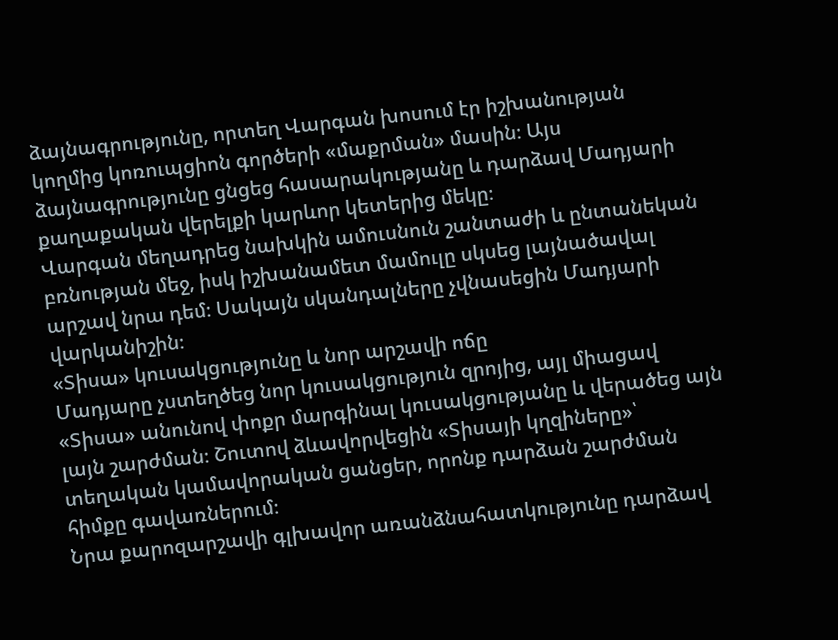ձայնագրությունը, որտեղ Վարգան խոսում էր իշխանության կողմից կոռուպցիոն գործերի «մաքրման» մասին։ Այս ձայնագրությունը ցնցեց հասարակությանը և դարձավ Մադյարի քաղաքական վերելքի կարևոր կետերից մեկը։
Վարգան մեղադրեց նախկին ամուսնուն շանտաժի և ընտանեկան բռնության մեջ, իսկ իշխանամետ մամուլը սկսեց լայնածավալ արշավ նրա դեմ։ Սակայն սկանդալները չվնասեցին Մադյարի վարկանիշին։
«Տիսա» կուսակցությունը և նոր արշավի ոճը
Մադյարը չստեղծեց նոր կուսակցություն զրոյից, այլ միացավ «Տիսա» անունով փոքր մարգինալ կուսակցությանը և վերածեց այն լայն շարժման։ Շուտով ձևավորվեցին «Տիսայի կղզիները»՝ տեղական կամավորական ցանցեր, որոնք դարձան շարժման հիմքը գավառներում։
Նրա քարոզարշավի գլխավոր առանձնահատկությունը դարձավ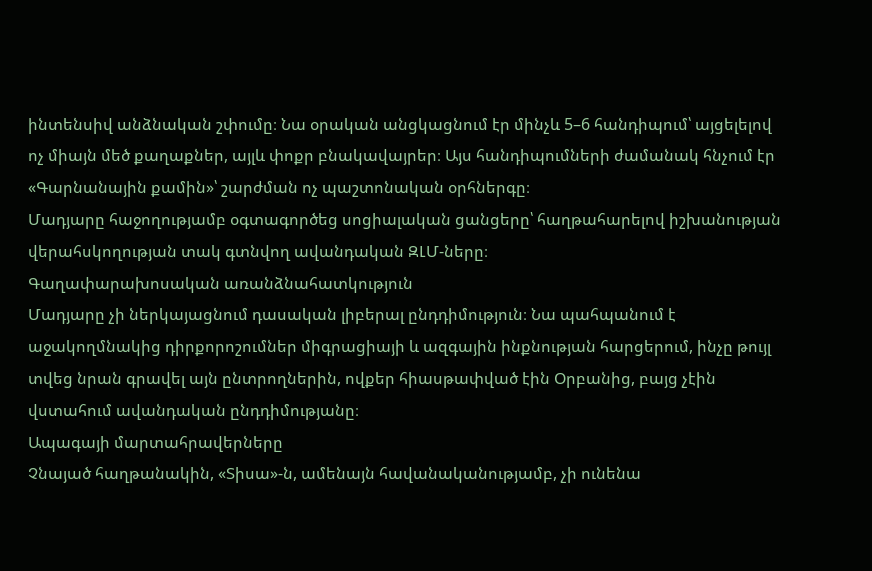ինտենսիվ անձնական շփումը։ Նա օրական անցկացնում էր մինչև 5–6 հանդիպում՝ այցելելով ոչ միայն մեծ քաղաքներ, այլև փոքր բնակավայրեր։ Այս հանդիպումների ժամանակ հնչում էր «Գարնանային քամին»՝ շարժման ոչ պաշտոնական օրհներգը։
Մադյարը հաջողությամբ օգտագործեց սոցիալական ցանցերը՝ հաղթահարելով իշխանության վերահսկողության տակ գտնվող ավանդական ԶԼՄ-ները։
Գաղափարախոսական առանձնահատկություն
Մադյարը չի ներկայացնում դասական լիբերալ ընդդիմություն։ Նա պահպանում է աջակողմնակից դիրքորոշումներ միգրացիայի և ազգային ինքնության հարցերում, ինչը թույլ տվեց նրան գրավել այն ընտրողներին, ովքեր հիասթափված էին Օրբանից, բայց չէին վստահում ավանդական ընդդիմությանը։
Ապագայի մարտահրավերները
Չնայած հաղթանակին, «Տիսա»-ն, ամենայն հավանականությամբ, չի ունենա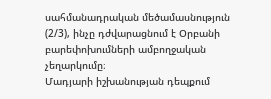սահմանադրական մեծամասնություն (2/3), ինչը դժվարացնում է Օրբանի բարեփոխումների ամբողջական չեղարկումը։
Մադյարի իշխանության դեպքում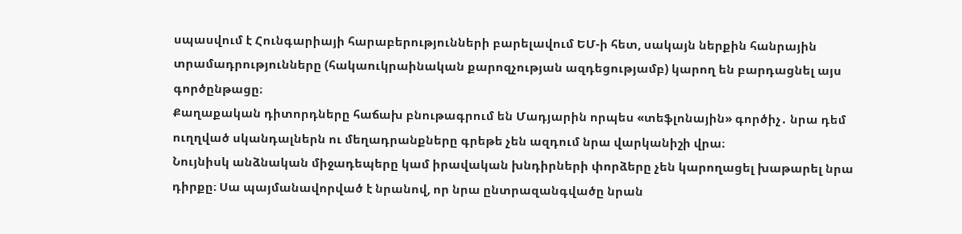սպասվում է Հունգարիայի հարաբերությունների բարելավում ԵՄ-ի հետ, սակայն ներքին հանրային տրամադրությունները (հակաուկրաինական քարոզչության ազդեցությամբ) կարող են բարդացնել այս գործընթացը։
Քաղաքական դիտորդները հաճախ բնութագրում են Մադյարին որպես «տեֆլոնային» գործիչ․ նրա դեմ ուղղված սկանդալներն ու մեղադրանքները գրեթե չեն ազդում նրա վարկանիշի վրա։
Նույնիսկ անձնական միջադեպերը կամ իրավական խնդիրների փորձերը չեն կարողացել խաթարել նրա դիրքը։ Սա պայմանավորված է նրանով, որ նրա ընտրազանգվածը նրան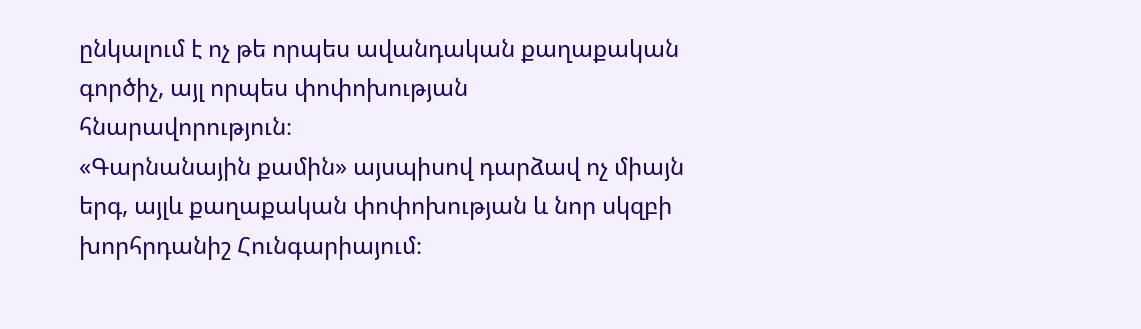ընկալում է ոչ թե որպես ավանդական քաղաքական գործիչ, այլ որպես փոփոխության հնարավորություն։
«Գարնանային քամին» այսպիսով դարձավ ոչ միայն երգ, այլև քաղաքական փոփոխության և նոր սկզբի խորհրդանիշ Հունգարիայում։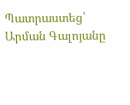Պատրաստեց՝ Արման Գալոյանը